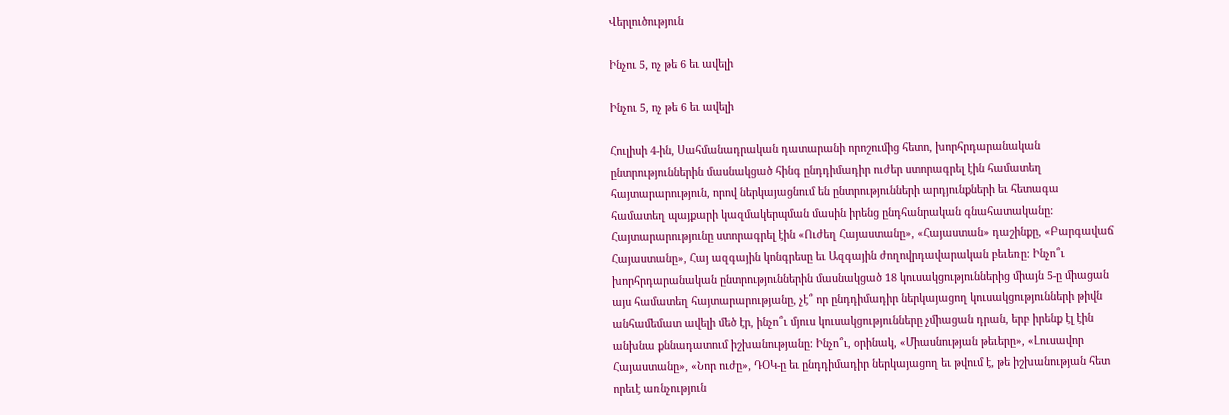Վերլուծություն

Ինչու 5, ոչ թե 6 եւ ավելի

Ինչու 5, ոչ թե 6 եւ ավելի

Հուլիսի 4-ին, Սահմանադրական դատարանի որոշումից հետո, խորհրդարանական ընտրություններին մասնակցած հինգ ընդդիմադիր ուժեր ստորագրել էին համատեղ հայտարարություն, որով ներկայացնում են ընտրությունների արդյունքների եւ հետագա համատեղ պայքարի կազմակերպման մասին իրենց ընդհանրական գնահատականը: Հայտարարությունը ստորագրել էին «Ուժեղ Հայաստանը», «Հայաստան» դաշինքը, «Բարգավաճ Հայաստանը», Հայ ազգային կոնգրեսը եւ Ազգային ժողովրդավարական բեւեռը: Ինչո՞ւ խորհրդարանական ընտրություններին մասնակցած 18 կուսակցություններից միայն 5-ը միացան այս համատեղ հայտարարությանը, չէ՞ որ ընդդիմադիր ներկայացող կուսակցությունների թիվն անհամեմատ ավելի մեծ էր, ինչո՞ւ մյուս կուսակցությունները չմիացան դրան, երբ իրենք էլ էին անխնա քննադատում իշխանությանը: Ինչո՞ւ, օրինակ, «Միասնության թեւերը», «Լուսավոր Հայաստանը», «Նոր ուժը», ԴՕԿ-ը եւ ընդդիմադիր ներկայացող եւ թվում է, թե իշխանության հետ որեւէ առնչություն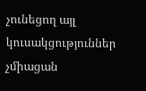չունեցող այլ կուսակցություններ չմիացան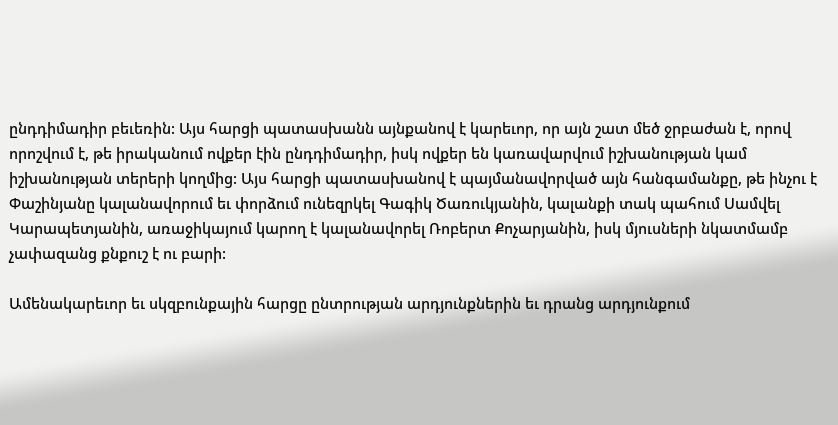ընդդիմադիր բեւեռին: Այս հարցի պատասխանն այնքանով է կարեւոր, որ այն շատ մեծ ջրբաժան է, որով որոշվում է, թե իրականում ովքեր էին ընդդիմադիր, իսկ ովքեր են կառավարվում իշխանության կամ իշխանության տերերի կողմից: Այս հարցի պատասխանով է պայմանավորված այն հանգամանքը, թե ինչու է Փաշինյանը կալանավորում եւ փորձում ունեզրկել Գագիկ Ծառուկյանին, կալանքի տակ պահում Սամվել Կարապետյանին, առաջիկայում կարող է կալանավորել Ռոբերտ Քոչարյանին, իսկ մյուսների նկատմամբ չափազանց քնքուշ է ու բարի:

Ամենակարեւոր եւ սկզբունքային հարցը ընտրության արդյունքներին եւ դրանց արդյունքում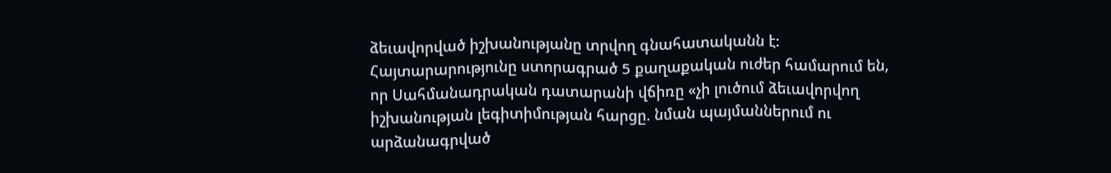ձեւավորված իշխանությանը տրվող գնահատականն է: Հայտարարությունը ստորագրած 5 քաղաքական ուժեր համարում են, որ Սահմանադրական դատարանի վճիռը «չի լուծում ձեւավորվող իշխանության լեգիտիմության հարցը. նման պայմաններում ու արձանագրված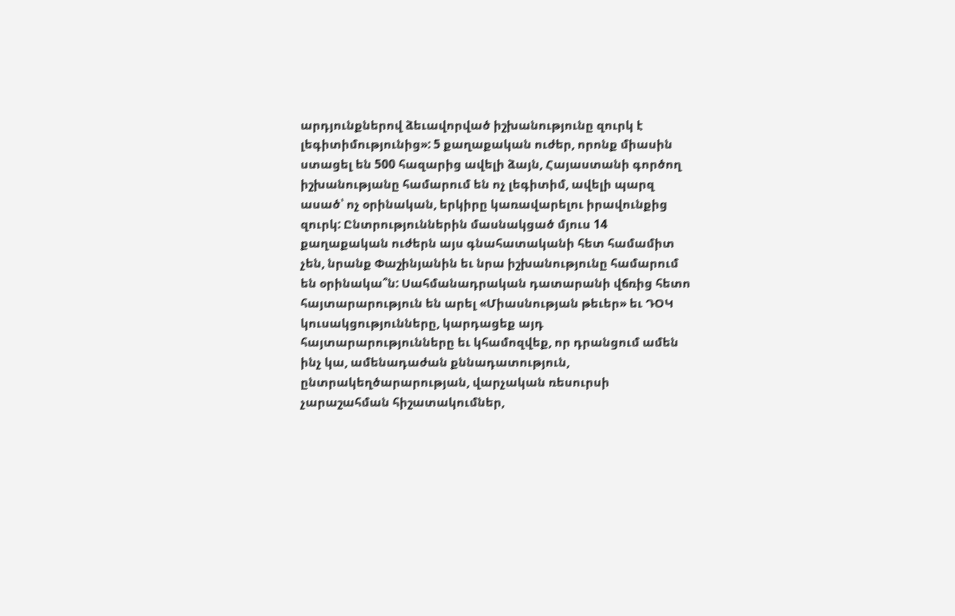արդյունքներով ձեւավորված իշխանությունը զուրկ է լեգիտիմությունից»: 5 քաղաքական ուժեր, որոնք միասին ստացել են 500 հազարից ավելի ձայն, Հայաստանի գործող իշխանությանը համարում են ոչ լեգիտիմ, ավելի պարզ ասած՝ ոչ օրինական, երկիրը կառավարելու իրավունքից զուրկ: Ընտրություններին մասնակցած մյուս 14 քաղաքական ուժերն այս գնահատականի հետ համամիտ չեն, նրանք Փաշինյանին եւ նրա իշխանությունը համարում են օրինակա՞ն: Սահմանադրական դատարանի վճռից հետո հայտարարություն են արել «Միասնության թեւեր» եւ ԴՕԿ կուսակցությունները, կարդացեք այդ հայտարարությունները եւ կհամոզվեք, որ դրանցում ամեն ինչ կա, ամենադաժան քննադատություն, ընտրակեղծարարության, վարչական ռեսուրսի չարաշահման հիշատակումներ,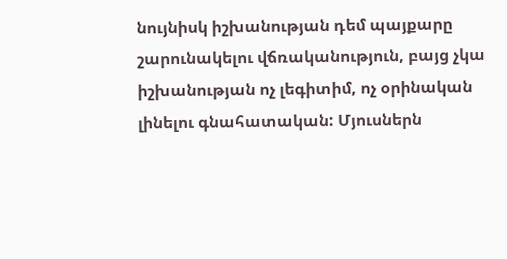նույնիսկ իշխանության դեմ պայքարը շարունակելու վճռականություն, բայց չկա իշխանության ոչ լեգիտիմ, ոչ օրինական լինելու գնահատական: Մյուսներն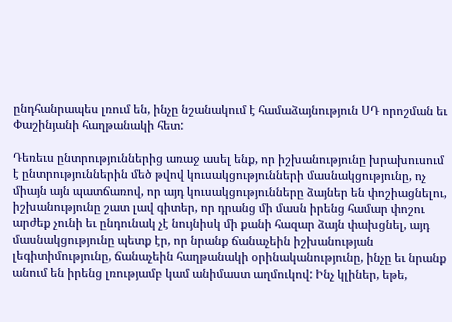ընդհանրապես լռում են, ինչը նշանակում է համաձայնություն ՍԴ որոշման եւ Փաշինյանի հաղթանակի հետ:

Դեռեւս ընտրություններից առաջ ասել ենք, որ իշխանությունը խրախուսում է ընտրություններին մեծ թվով կուսակցությունների մասնակցությունը, ոչ միայն այն պատճառով, որ այդ կուսակցությունները ձայներ են փոշիացնելու, իշխանությունը շատ լավ գիտեր, որ դրանց մի մասն իրենց համար փոշու արժեք չունի եւ ընդունակ չէ նույնիսկ մի քանի հազար ձայն փախցնել, այդ մասնակցությունը պետք էր, որ նրանք ճանաչեին իշխանության լեգիտիմությունը, ճանաչեին հաղթանակի օրինականությունը, ինչը եւ նրանք անում են իրենց լռությամբ կամ անիմաստ աղմուկով: Ինչ կլիներ, եթե,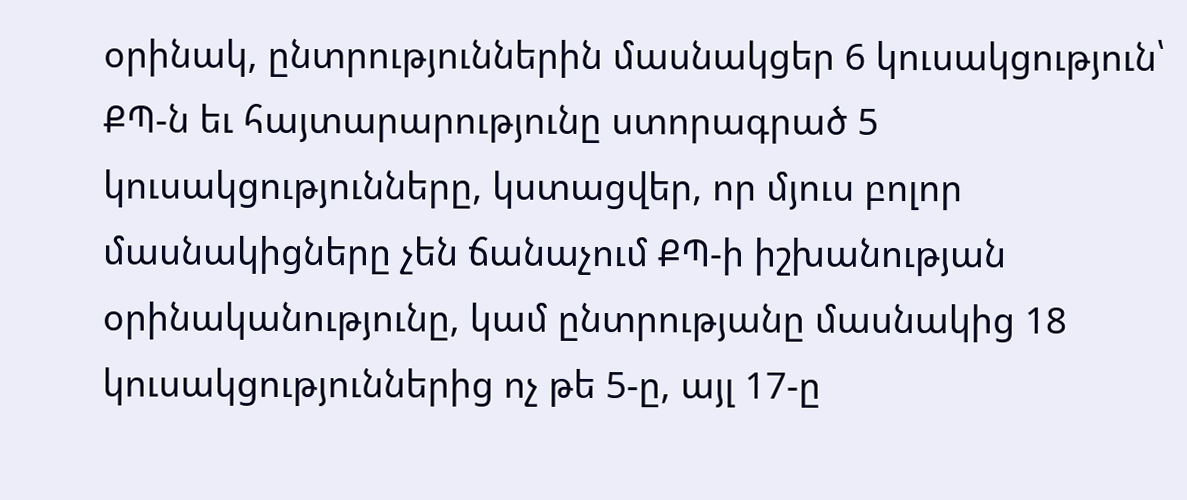օրինակ, ընտրություններին մասնակցեր 6 կուսակցություն՝ ՔՊ-ն եւ հայտարարությունը ստորագրած 5 կուսակցությունները, կստացվեր, որ մյուս բոլոր մասնակիցները չեն ճանաչում ՔՊ-ի իշխանության օրինականությունը, կամ ընտրությանը մասնակից 18 կուսակցություններից ոչ թե 5-ը, այլ 17-ը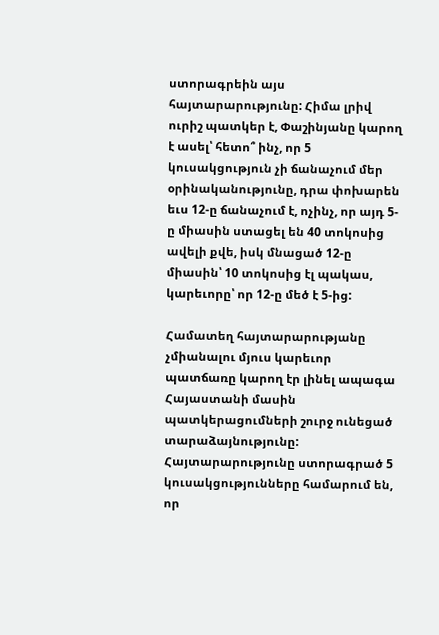ստորագրեին այս հայտարարությունը: Հիմա լրիվ ուրիշ պատկեր է, Փաշինյանը կարող է ասել՝ հետո՞ ինչ, որ 5 կուսակցություն չի ճանաչում մեր օրինականությունը, դրա փոխարեն եւս 12-ը ճանաչում է, ոչինչ, որ այդ 5-ը միասին ստացել են 40 տոկոսից ավելի քվե, իսկ մնացած 12-ը միասին՝ 10 տոկոսից էլ պակաս, կարեւորը՝ որ 12-ը մեծ է 5-ից:

Համատեղ հայտարարությանը չմիանալու մյուս կարեւոր պատճառը կարող էր լինել ապագա Հայաստանի մասին պատկերացումների շուրջ ունեցած տարաձայնությունը: Հայտարարությունը ստորագրած 5 կուսակցությունները համարում են, որ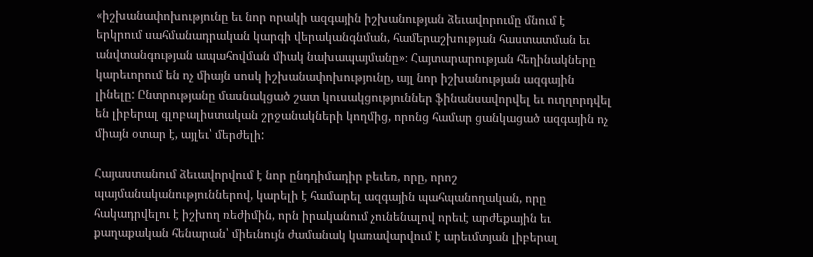«իշխանափոխությունը եւ նոր որակի ազգային իշխանության ձեւավորումը մնում է երկրում սահմանադրական կարգի վերականգնման, համերաշխության հաստատման եւ անվտանգության ապահովման միակ նախապայմանը»։ Հայտարարության հեղինակները կարեւորում են ոչ միայն սոսկ իշխանափոխությունը, այլ նոր իշխանության ազգային լինելը: Ընտրությանը մասնակցած շատ կուսակցություններ ֆինանսավորվել եւ ուղղորդվել են լիբերալ գլոբալիստական շրջանակների կողմից, որոնց համար ցանկացած ազգային ոչ միայն օտար է, այլեւ՝ մերժելի:

Հայաստանում ձեւավորվում է նոր ընդդիմադիր բեւեռ, որը, որոշ պայմանականություններով, կարելի է համարել ազգային պահպանողական, որը հակադրվելու է իշխող ռեժիմին, որն իրականում չունենալով որեւէ արժեքային եւ քաղաքական հենարան՝ միեւնույն ժամանակ կառավարվում է արեւմտյան լիբերալ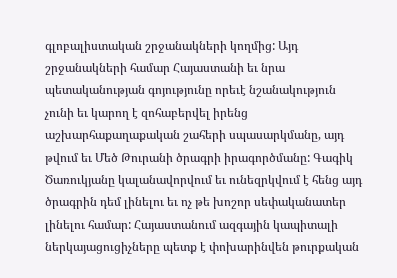գլոբալիստական շրջանակների կողմից: Այդ շրջանակների համար Հայաստանի եւ նրա պետականության գոյությունը որեւէ նշանակություն չունի եւ կարող է զոհաբերվել իրենց աշխարհաքաղաքական շահերի սպասարկմանը, այդ թվում եւ Մեծ Թուրանի ծրագրի իրագործմանը: Գագիկ Ծառուկյանը կալանավորվում եւ ունեզրկվում է հենց այդ ծրագրին դեմ լինելու եւ ոչ թե խոշոր սեփականատեր լինելու համար: Հայաստանում ազգային կապիտալի ներկայացուցիչները պետք է փոխարինվեն թուրքական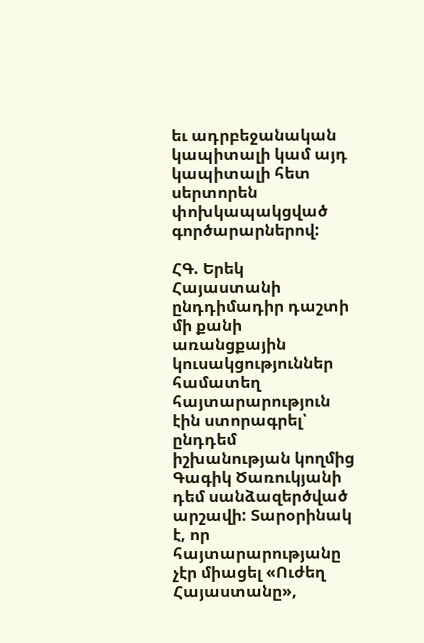եւ ադրբեջանական կապիտալի կամ այդ կապիտալի հետ սերտորեն փոխկապակցված գործարարներով:

ՀԳ. Երեկ Հայաստանի ընդդիմադիր դաշտի մի քանի առանցքային կուսակցություններ համատեղ հայտարարություն էին ստորագրել՝ ընդդեմ իշխանության կողմից Գագիկ Ծառուկյանի դեմ սանձազերծված արշավի: Տարօրինակ է, որ հայտարարությանը չէր միացել «Ուժեղ Հայաստանը»,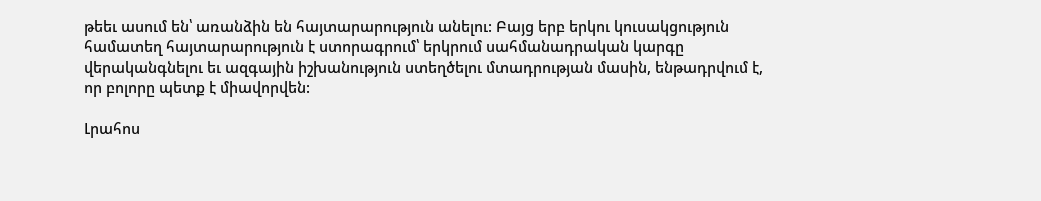թեեւ ասում են՝ առանձին են հայտարարություն անելու: Բայց երբ երկու կուսակցություն համատեղ հայտարարություն է ստորագրում՝ երկրում սահմանադրական կարգը վերականգնելու եւ ազգային իշխանություն ստեղծելու մտադրության մասին, ենթադրվում է, որ բոլորը պետք է միավորվեն:

Լրահոս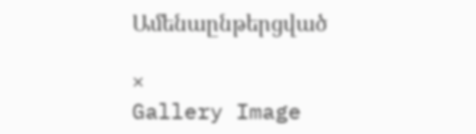Ամենաընթերցված

×
Gallery Image